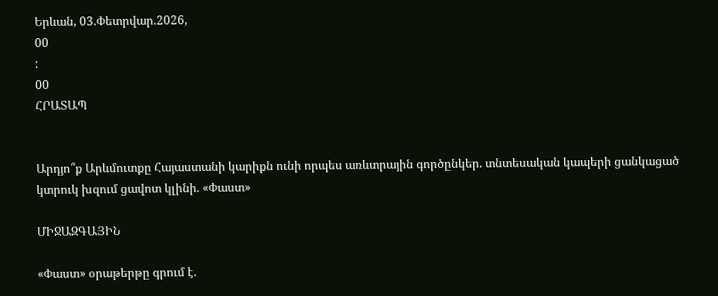Երևան, 03.Փետրվար.2026,
00
:
00
ՀՐԱՏԱՊ


Արդյո՞ք Արևմուտքը Հայաստանի կարիքն ունի որպես առևտրային գործընկեր. տնտեսական կապերի ցանկացած կտրուկ խզում ցավոտ կլինի. «Փաստ»

ՄԻՋԱԶԳԱՅԻՆ

«Փաստ» օրաթերթը գրում է.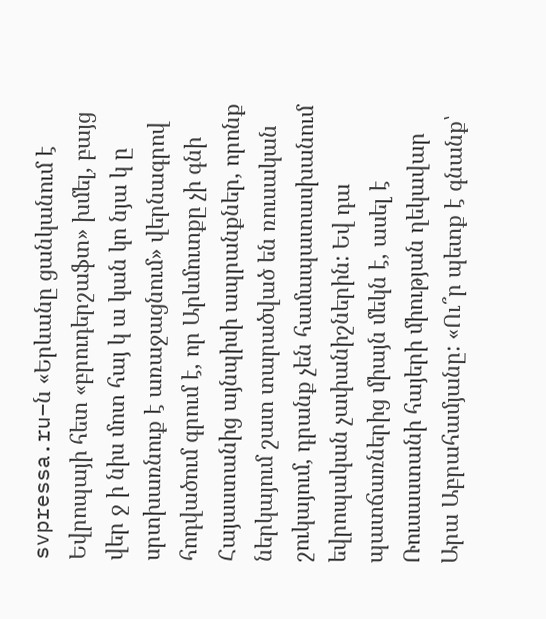svpressa.ru–ն «Երևանը ցանկանում է Եվրոպայի հետ «բրուդերշաֆտ» խմել, բայց վեր ջ ի նիս մոտ հայ կ ա կան կո նյա կ ը սրտխառնուք է առաջացնում» վերնագրով հոդվածում գրում է, որ Արևմուտքը չի գնի Հայաստանից այնպիսի ապրանքներ, որոնք ներկայում շատ տարածված են ռուսական շուկայում, դրանք չեն համապատասխանում եվրոպական չափանիշներին: Եվ դա պատճառներից միայն մեկն է, ասել է Ռուսաստանի հայերի միության ղեկավար Արա Աբրահամյանը: «Ու՞ր պետք է գնանք՝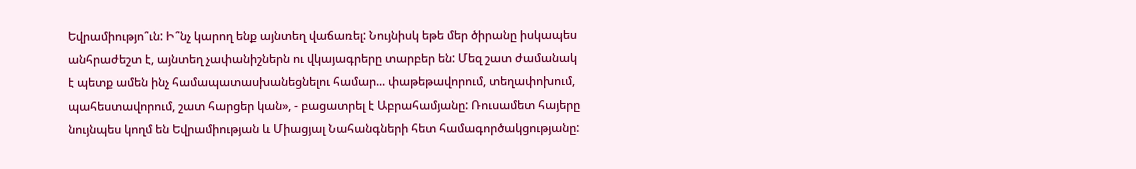Եվրամիությո՞ւն: Ի՞նչ կարող ենք այնտեղ վաճառել: Նույնիսկ եթե մեր ծիրանը իսկապես անհրաժեշտ է, այնտեղ չափանիշներն ու վկայագրերը տարբեր են: Մեզ շատ ժամանակ է պետք ամեն ինչ համապատասխանեցնելու համար... փաթեթավորում, տեղափոխում, պահեստավորում, շատ հարցեր կան», - բացատրել է Աբրահամյանը: Ռուսամետ հայերը նույնպես կողմ են Եվրամիության և Միացյալ Նահանգների հետ համագործակցությանը: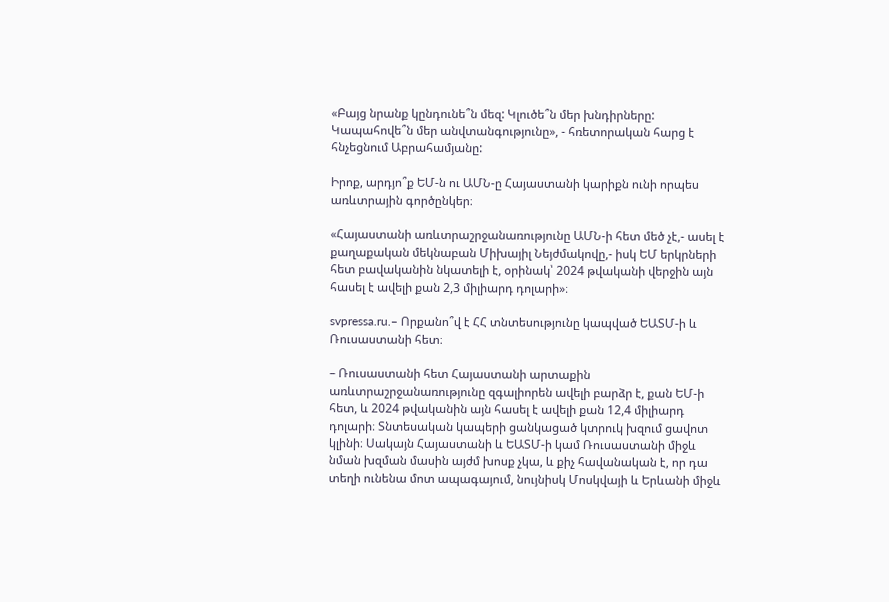«Բայց նրանք կընդունե՞ն մեզ: Կլուծե՞ն մեր խնդիրները: Կապահովե՞ն մեր անվտանգությունը», - հռետորական հարց է հնչեցնում Աբրահամյանը:

Իրոք, արդյո՞ք ԵՄ-ն ու ԱՄՆ-ը Հայաստանի կարիքն ունի որպես առևտրային գործընկեր։

«Հայաստանի առևտրաշրջանառությունը ԱՄՆ-ի հետ մեծ չէ,- ասել է քաղաքական մեկնաբան Միխայիլ Նեյժմակովը,- իսկ ԵՄ երկրների հետ բավականին նկատելի է, օրինակ՝ 2024 թվականի վերջին այն հասել է ավելի քան 2,3 միլիարդ դոլարի»։

svpressa.ru.– Որքանո՞վ է ՀՀ տնտեսությունը կապված ԵԱՏՄ-ի և Ռուսաստանի հետ։

– Ռուսաստանի հետ Հայաստանի արտաքին առևտրաշրջանառությունը զգալիորեն ավելի բարձր է, քան ԵՄ-ի հետ, և 2024 թվականին այն հասել է ավելի քան 12,4 միլիարդ դոլարի։ Տնտեսական կապերի ցանկացած կտրուկ խզում ցավոտ կլինի։ Սակայն Հայաստանի և ԵԱՏՄ-ի կամ Ռուսաստանի միջև նման խզման մասին այժմ խոսք չկա, և քիչ հավանական է, որ դա տեղի ունենա մոտ ապագայում, նույնիսկ Մոսկվայի և Երևանի միջև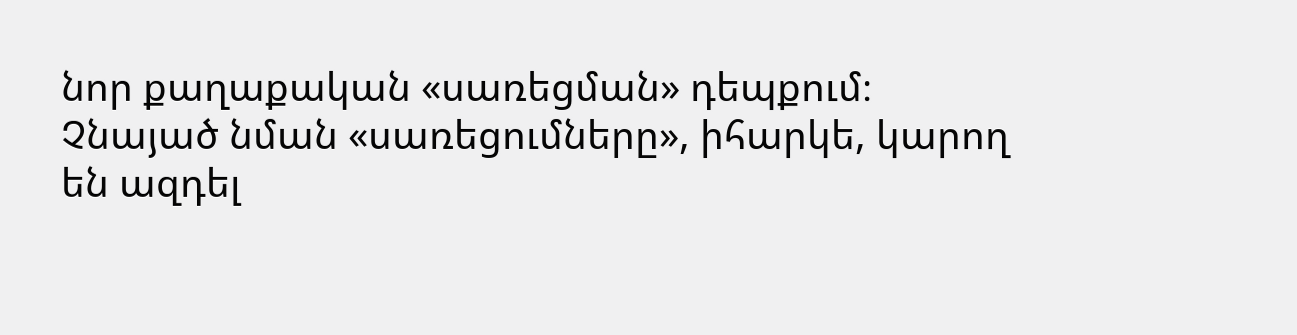նոր քաղաքական «սառեցման» դեպքում։ Չնայած նման «սառեցումները», իհարկե, կարող են ազդել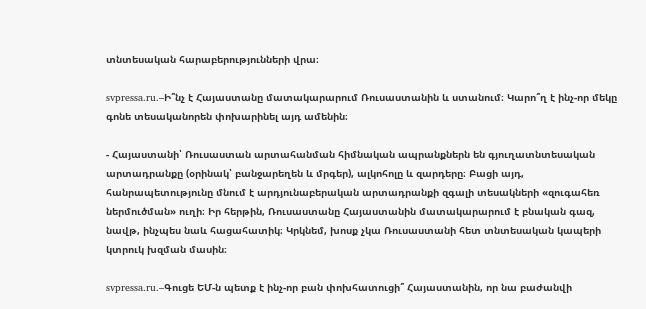տնտեսական հարաբերությունների վրա։

svpressa.ru.–Ի՞նչ է Հայաստանը մատակարարում Ռուսաստանին և ստանում։ Կարո՞ղ է ինչ-որ մեկը գոնե տեսականորեն փոխարինել այդ ամենին։

- Հայաստանի՝ Ռուսաստան արտահանման հիմնական ապրանքներն են գյուղատնտեսական արտադրանքը (օրինակ՝ բանջարեղեն և մրգեր), ալկոհոլը և զարդերը։ Բացի այդ, հանրապետությունը մնում է արդյունաբերական արտադրանքի զգալի տեսակների «զուգահեռ ներմուծման» ուղի։ Իր հերթին, Ռուսաստանը Հայաստանին մատակարարում է բնական գազ, նավթ, ինչպես նաև հացահատիկ։ Կրկնեմ, խոսք չկա Ռուսաստանի հետ տնտեսական կապերի կտրուկ խզման մասին։

svpressa.ru.–Գուցե ԵՄ-ն պետք է ինչ-որ բան փոխհատուցի՞ Հայաստանին, որ նա բաժանվի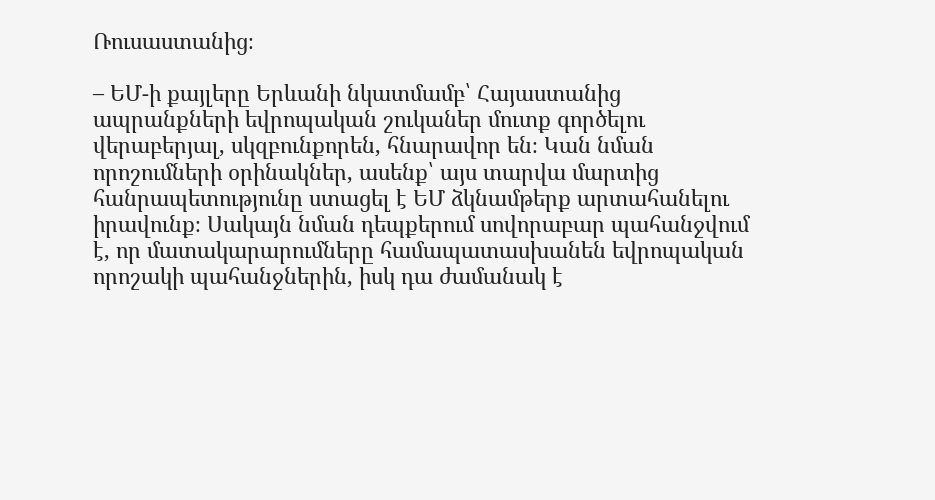Ռուսաստանից։

– ԵՄ-ի քայլերը Երևանի նկատմամբ՝ Հայաստանից ապրանքների եվրոպական շուկաներ մուտք գործելու վերաբերյալ, սկզբունքորեն, հնարավոր են։ Կան նման որոշումների օրինակներ, ասենք՝ այս տարվա մարտից հանրապետությունը ստացել է ԵՄ ձկնամթերք արտահանելու իրավունք։ Սակայն նման դեպքերում սովորաբար պահանջվում է, որ մատակարարումները համապատասխանեն եվրոպական որոշակի պահանջներին, իսկ դա ժամանակ է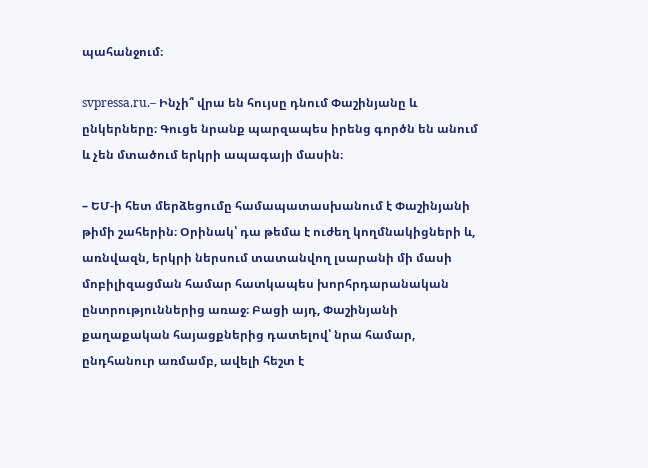պահանջում։

svpressa.ru.– Ինչի՞ վրա են հույսը դնում Փաշինյանը և ընկերները։ Գուցե նրանք պարզապես իրենց գործն են անում և չեն մտածում երկրի ապագայի մասին։

– ԵՄ-ի հետ մերձեցումը համապատասխանում է Փաշինյանի թիմի շահերին։ Օրինակ՝ դա թեմա է ուժեղ կողմնակիցների և, առնվազն, երկրի ներսում տատանվող լսարանի մի մասի մոբիլիզացման համար հատկապես խորհրդարանական ընտրություններից առաջ։ Բացի այդ, Փաշինյանի քաղաքական հայացքներից դատելով՝ նրա համար, ընդհանուր առմամբ, ավելի հեշտ է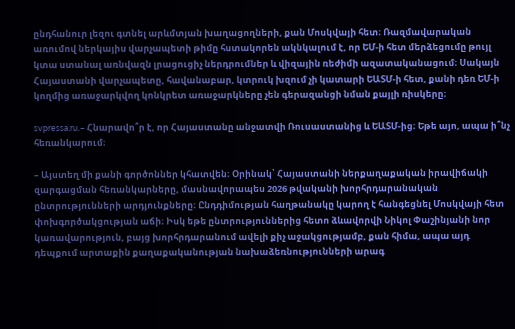ընդհանուր լեզու գտնել արևմտյան խաղացողների, քան Մոսկվայի հետ։ Ռազմավարական առումով ներկայիս վարչապետի թիմը հստակորեն ակնկալում է, որ ԵՄ-ի հետ մերձեցումը թույլ կտա ստանալ առնվազն լրացուցիչ ներդրումներ և վիզային ռեժիմի ազատականացում։ Սակայն Հայաստանի վարչապետը, հավանաբար, կտրուկ խզում չի կատարի ԵԱՏՄ-ի հետ, քանի դեռ ԵՄ-ի կողմից առաջարկվող կոնկրետ առաջարկները չեն գերազանցի նման քայլի ռիսկերը։

svpressa.ru.– Հնարավո՞ր է, որ Հայաստանը անջատվի Ռուսաստանից և ԵԱՏՄ-ից։ Եթե այո, ապա ի՞նչ հեռանկարում։

– Այստեղ մի քանի գործոններ կհատվեն։ Օրինակ՝ Հայաստանի ներքաղաքական իրավիճակի զարգացման հեռանկարները, մասնավորապես 2026 թվականի խորհրդարանական ընտրությունների արդյունքները։ Ընդդիմության հաղթանակը կարող է հանգեցնել Մոսկվայի հետ փոխգործակցության աճի։ Իսկ եթե ընտրություններից հետո ձևավորվի Նիկոլ Փաշինյանի նոր կառավարություն, բայց խորհրդարանում ավելի քիչ աջակցությամբ, քան հիմա, ապա այդ դեպքում արտաքին քաղաքականության նախաձեռնությունների արագ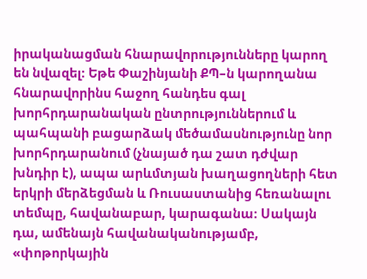իրականացման հնարավորությունները կարող են նվազել։ Եթե Փաշինյանի ՔՊ–ն կարողանա հնարավորինս հաջող հանդես գալ խորհրդարանական ընտրություններում և պահպանի բացարձակ մեծամասնությունը նոր խորհրդարանում (չնայած դա շատ դժվար խնդիր է), ապա արևմտյան խաղացողների հետ երկրի մերձեցման և Ռուսաստանից հեռանալու տեմպը, հավանաբար, կարագանա։ Սակայն դա, ամենայն հավանականությամբ, «փոթորկային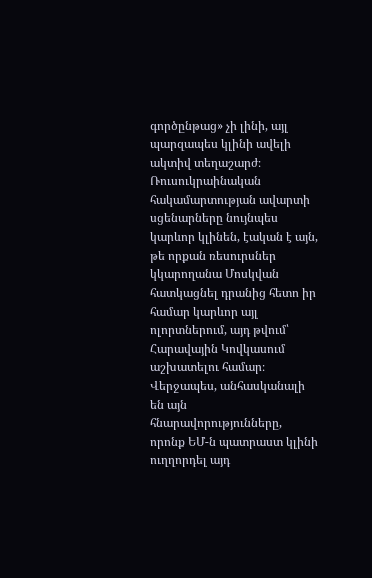գործընթաց» չի լինի, այլ պարզապես կլինի ավելի ակտիվ տեղաշարժ։ Ռուսուկրաինական հակամարտության ավարտի սցենարները նույնպես կարևոր կլինեն, էական է այն, թե որքան ռեսուրսներ կկարողանա Մոսկվան հատկացնել դրանից հետո իր համար կարևոր այլ ոլորտներում, այդ թվում՝ Հարավային Կովկասում աշխատելու համար։ Վերջապես, անհասկանալի են այն հնարավորությունները, որոնք ԵՄ-ն պատրաստ կլինի ուղղորդել այդ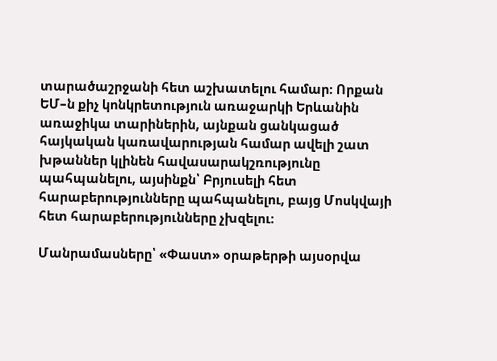տարածաշրջանի հետ աշխատելու համար։ Որքան ԵՄ–ն քիչ կոնկրետություն առաջարկի Երևանին առաջիկա տարիներին, այնքան ցանկացած հայկական կառավարության համար ավելի շատ խթաններ կլինեն հավասարակշռությունը պահպանելու, այսինքն՝ Բրյուսելի հետ հարաբերությունները պահպանելու, բայց Մոսկվայի հետ հարաբերությունները չխզելու։

Մանրամասները՝ «Փաստ» օրաթերթի այսօրվա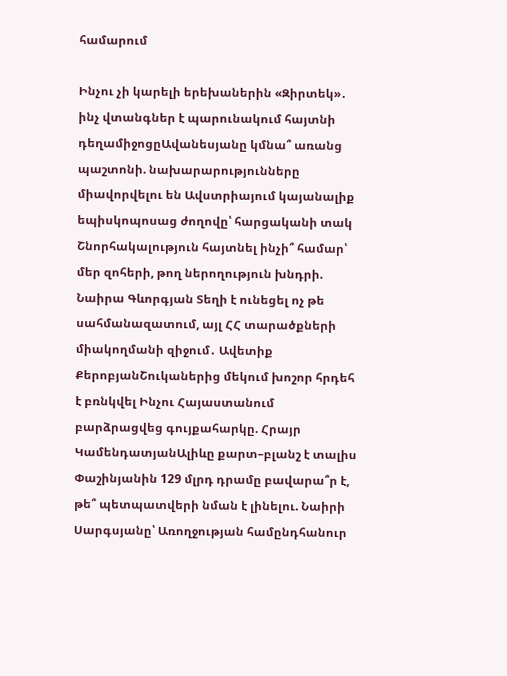համարում

Ինչու չի կարելի երեխաներին «Զիրտեկ»․ ինչ վտանգներ է պարունակում հայտնի դեղամիջոցըԱվանեսյանը կմնա՞ առանց պաշտոնի. նախարարությունները միավորվելու են Ավստրիայում կայանալիք եպիսկոպոսաց ժողովը՝ հարցականի տակ Շնորհակալություն հայտնել ինչի՞ համար՝ մեր զոհերի, թող ներողություն խնդրի. Նաիրա Գևորգյան Տեղի է ունեցել ոչ թե սահմանազատում, այլ ՀՀ տարածքների միակողմանի զիջում․ Ավետիք ՔերոբյանՇուկաներից մեկում խոշոր հրդեհ է բռնկվել Ինչու Հայաստանում բարձրացվեց գույքահարկը. Հրայր ԿամենդատյանԱլիևը քարտ–բլանշ է տալիս Փաշինյանին 129 մլրդ դրամը բավարա՞ր է, թե՞ պետպատվերի նման է լինելու. Նաիրի Սարգսյանը՝ Առողջության համընդհանուր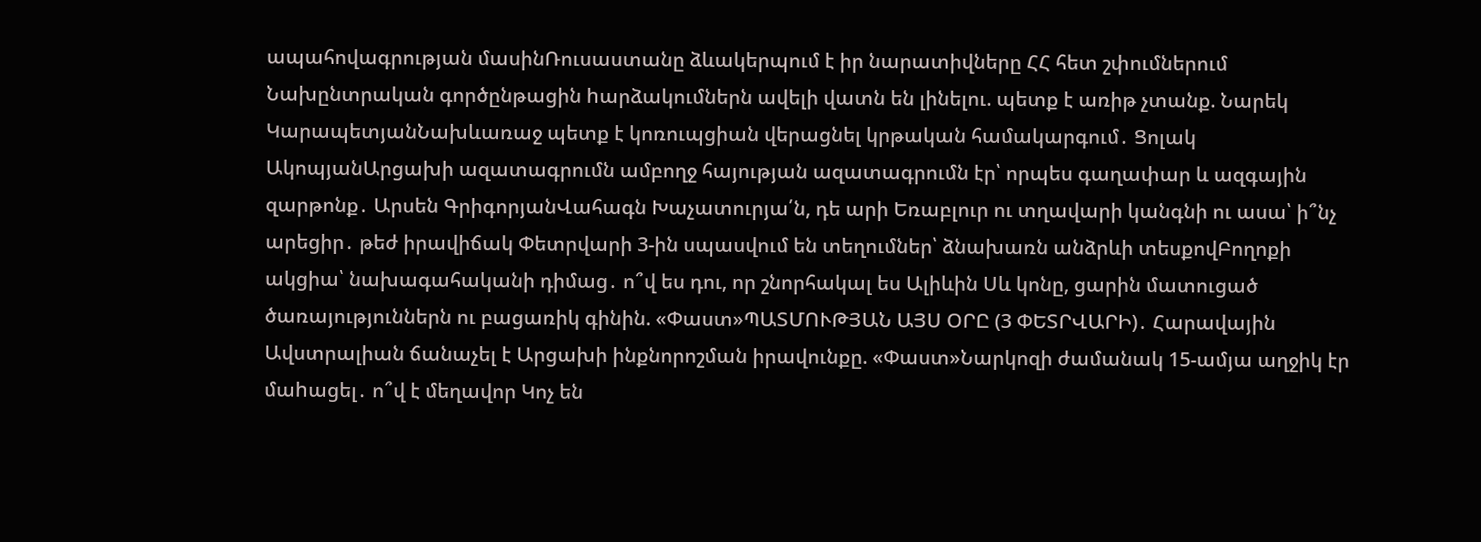ապահովագրության մասինՌուսաստանը ձևակերպում է իր նարատիվները ՀՀ հետ շփումներում Նախընտրական գործընթացին hարձակումներն ավելի վատն են լինելու. պետք է առիթ չտանք. Նարեկ ԿարապետյանՆախևառաջ պետք է կոռուպցիան վերացնել կրթական համակարգում․ Ցոլակ ԱկոպյանԱրցախի ազատագրումն ամբողջ հայության ազատագրումն էր՝ որպես գաղափար և ազգային զարթոնք․ Արսեն ԳրիգորյանՎահագն Խաչատուրյա՛ն, դե արի Եռաբլուր ու տղավարի կանգնի ու ասա՝ ի՞նչ արեցիր․ թեժ իրավիճակ Փետրվարի 3-ին սպասվում են տեղումներ՝ ձնախառն անձրևի տեսքովԲողոքի ակցիա՝ նախագահականի դիմաց․ ո՞վ ես դու, որ շնորհակալ ես Ալիևին Սև կոնը, ցարին մատուցած ծառայություններն ու բացառիկ գինին. «Փաստ»ՊԱՏՄՈՒԹՅԱՆ ԱՅՍ ՕՐԸ (3 ՓԵՏՐՎԱՐԻ)․ Հարավային Ավստրալիան ճանաչել է Արցախի ինքնորոշման իրավունքը. «Փաստ»Նարկոզի ժամանակ 15-ամյա աղջիկ էր մաhացել․ ո՞վ է մեղավոր Կոչ են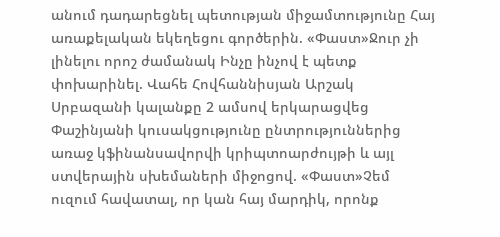անում դադարեցնել պետության միջամտությունը Հայ առաքելական եկեղեցու գործերին. «Փաստ»Ջուր չի լինելու որոշ ժամանակ Ինչը ինչով է պետք փոխարինել. Վահե Հովհաննիսյան Արշակ Սրբազանի կալանքը 2 ամսով երկարացվեց Փաշինյանի կուսակցությունը ընտրություններից առաջ կֆինանսավորվի կրիպտոարժույթի և այլ ստվերային սխեմաների միջոցով. «Փաստ»Չեմ ուզում հավատալ, որ կան հայ մարդիկ, որոնք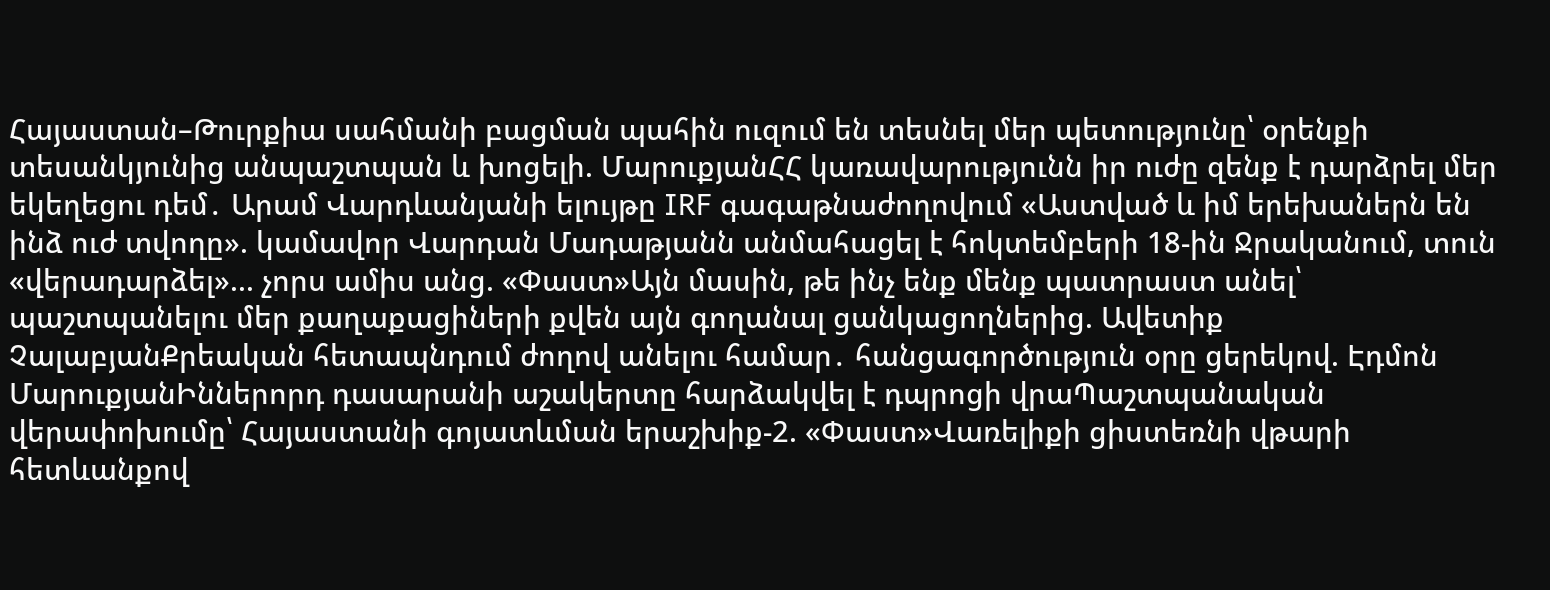Հայաստան–Թուրքիա սահմանի բացման պահին ուզում են տեսնել մեր պետությունը՝ օրենքի տեսանկյունից անպաշտպան և խոցելի. ՄարուքյանՀՀ կառավարությունն իր ուժը զենք է դարձրել մեր եկեղեցու դեմ․ Արամ Վարդևանյանի ելույթը IRF գագաթնաժողովում «Աստված և իմ երեխաներն են ինձ ուժ տվողը». կամավոր Վարդան Մադաթյանն անմահացել է հոկտեմբերի 18-ին Ջրականում, տուն «վերադարձել»... չորս ամիս անց. «Փաստ»Այն մասին, թե ինչ ենք մենք պատրաստ անել՝ պաշտպանելու մեր քաղաքացիների քվեն այն գողանալ ցանկացողներից. Ավետիք ՉալաբյանՔրեական հետապնդում ժողով անելու համար․ հանցագործություն օրը ցերեկով. Էդմոն ՄարուքյանԻններորդ դասարանի աշակերտը հարձակվել է դպրոցի վրաՊաշտպանական վերափոխումը՝ Հայաստանի գոյատևման երաշխիք-2. «Փաստ»Վառելիքի ցիստեռնի վթարի հետևանքով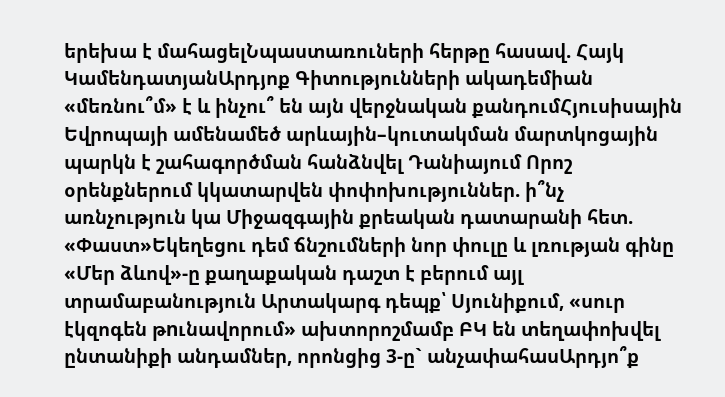երեխա է մահացելՆպաստառուների հերթը հասավ. Հայկ ԿամենդատյանԱրդյոք Գիտությունների ակադեմիան «մեռնու՞մ» է և ինչու՞ են այն վերջնական քանդումՀյուսիսային Եվրոպայի ամենամեծ արևային–կուտակման մարտկոցային պարկն է շահագործման հանձնվել Դանիայում Որոշ օրենքներում կկատարվեն փոփոխություններ. ի՞նչ առնչություն կա Միջազգային քրեական դատարանի հետ. «Փաստ»Եկեղեցու դեմ ճնշումների նոր փուլը և լռության գինը «Մեր ձևով»-ը քաղաքական դաշտ է բերում այլ տրամաբանություն Արտակարգ դեպք՝ Սյունիքում, «սուր էկզոգեն թnւնավորում» ախտորոշմամբ ԲԿ են տեղափոխվել ընտանիքի անդամներ, որոնցից 3-ը` անչափահասԱրդյո՞ք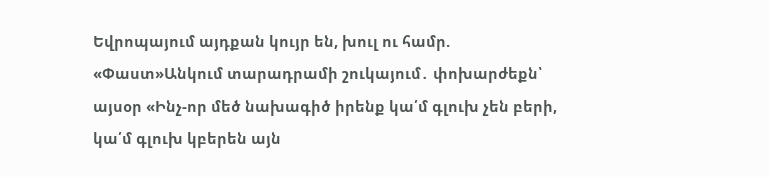Եվրոպայում այդքան կույր են, խուլ ու համր. «Փաստ»Անկում տարադրամի շուկայում․ փոխարժեքն՝ այսօր «Ինչ-որ մեծ նախագիծ իրենք կա՛մ գլուխ չեն բերի, կա՛մ գլուխ կբերեն այն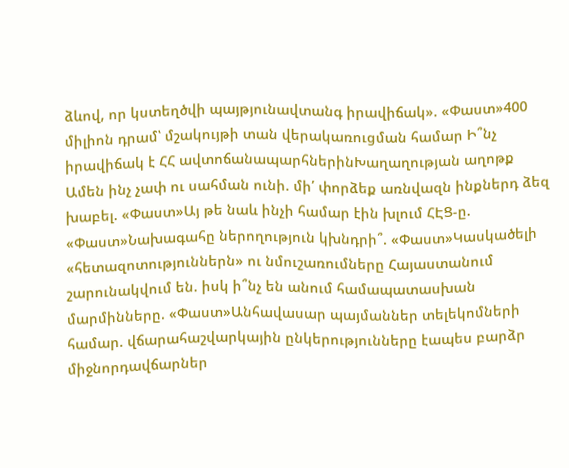ձևով, որ կստեղծվի պայթյունավտանգ իրավիճակ». «Փաստ»400 միլիոն դրամ՝ մշակույթի տան վերակառուցման համար Ի՞նչ իրավիճակ է ՀՀ ավտոճանապարհներինԽաղաղության աղոթք Ամեն ինչ չափ ու սահման ունի. մի՛ փորձեք առնվազն ինքներդ ձեզ խաբել. «Փաստ»Այ թե նաև ինչի համար էին խլում ՀԷՑ-ը. «Փաստ»Նախագահը ներողություն կխնդրի՞. «Փաստ»Կասկածելի «հետազոտություններն» ու նմուշառումները Հայաստանում շարունակվում են. իսկ ի՞նչ են անում համապատասխան մարմինները. «Փաստ»Անհավասար պայմաններ տելեկոմների համար. վճարահաշվարկային ընկերությունները էապես բարձր միջնորդավճարներ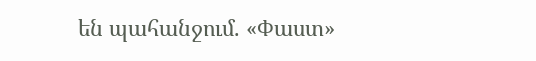են պահանջում. «Փաստ»